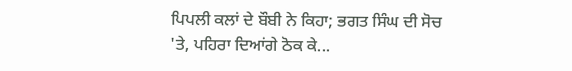ਪਿਪਲੀ ਕਲਾਂ ਦੇ ਬੌਬੀ ਨੇ ਕਿਹਾ; ਭਗਤ ਸਿੰਘ ਦੀ ਸੋਚ 'ਤੇ, ਪਹਿਰਾ ਦਿਆਂਗੇ ਠੋਕ ਕੇ...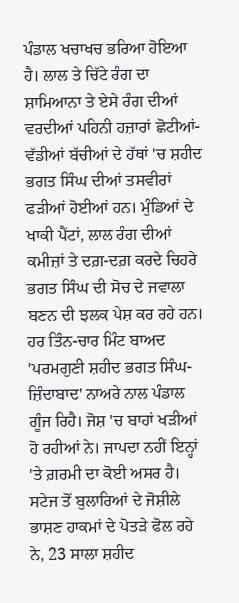ਪੰਡਾਲ ਖਚਾਖਚ ਭਰਿਆ ਹੋਇਆ ਹੈ। ਲਾਲ ਤੇ ਚਿੱਟੇ ਰੰਗ ਦਾ ਸ਼ਾਮਿਆਨਾ ਤੇ ਏਸੇ ਰੰਗ ਦੀਆਂ ਵਰਦੀਆਂ ਪਹਿਨੀ ਹਜ਼ਾਰਾਂ ਛੋਟੀਆਂ-ਵੱਡੀਆਂ ਬੱਚੀਆਂ ਦੇ ਹੱਥਾਂ 'ਚ ਸ਼ਹੀਦ ਭਗਤ ਸਿੰਘ ਦੀਆਂ ਤਸਵੀਰਾਂ ਫੜੀਆਂ ਹੋਈਆਂ ਹਨ। ਮੁੰਡਿਆਂ ਦੇ ਖਾਕੀ ਪੈਂਟਾਂ, ਲਾਲ ਰੰਗ ਦੀਆਂ ਕਮੀਜ਼ਾਂ ਤੇ ਦਗ਼-ਦਗ਼ ਕਰਦੇ ਚਿਹਰੇ ਭਗਤ ਸਿੰਘ ਦੀ ਸੋਚ ਦੇ ਜਵਾਲਾ ਬਣਨ ਦੀ ਝਲਕ ਪੇਸ਼ ਕਰ ਰਹੇ ਹਨ। ਹਰ ਤਿੰਨ-ਚਾਰ ਮਿੰਟ ਬਾਅਦ 'ਪਰਮਗੁਣੀ ਸ਼ਹੀਦ ਭਗਤ ਸਿੰਘ-ਜ਼ਿੰਦਾਬਾਦ' ਨਾਅਰੇ ਨਾਲ ਪੰਡਾਲ ਗੂੰਜ ਰਿਹੈ। ਜੋਸ਼ 'ਚ ਬਾਹਾਂ ਖੜੀਆਂ ਹੋ ਰਹੀਆਂ ਨੇ। ਜਾਪਦਾ ਨਹੀਂ ਇਨ੍ਹਾਂ 'ਤੇ ਗ਼ਰਮੀ ਦਾ ਕੋਈ ਅਸਰ ਹੈ। ਸਟੇਜ ਤੋਂ ਬੁਲਾਰਿਆਂ ਦੇ ਜੋਸ਼ੀਲੇ ਭਾਸ਼ਣ ਹਾਕਮਾਂ ਦੇ ਪੋਤੜੇ ਫੋਲ ਰਹੇ ਨੇ, 23 ਸਾਲਾ ਸ਼ਹੀਦ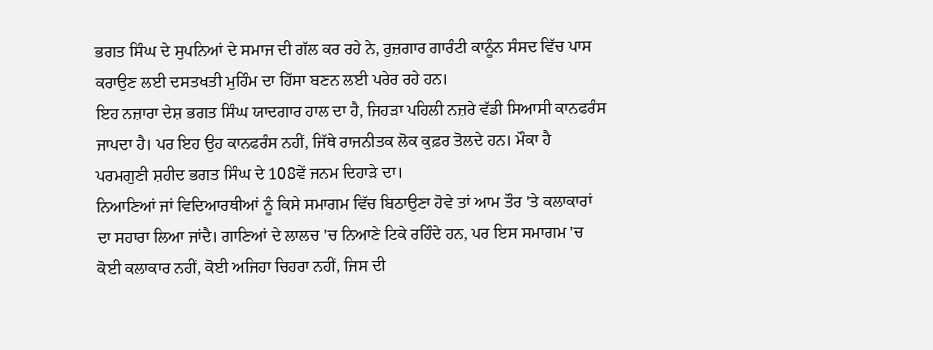ਭਗਤ ਸਿੰਘ ਦੇ ਸੁਪਨਿਆਂ ਦੇ ਸਮਾਜ ਦੀ ਗੱਲ ਕਰ ਰਹੇ ਨੇ, ਰੁਜ਼ਗਾਰ ਗਾਰੰਟੀ ਕਾਨੂੰਨ ਸੰਸਦ ਵਿੱਚ ਪਾਸ ਕਰਾਉਣ ਲਈ ਦਸਤਖਤੀ ਮੁਹਿੰਮ ਦਾ ਹਿੱਸਾ ਬਣਨ ਲਈ ਪਰੇਰ ਰਹੇ ਹਨ।
ਇਹ ਨਜ਼ਾਰਾ ਦੇਸ਼ ਭਗਤ ਸਿੰਘ ਯਾਦਗਾਰ ਹਾਲ ਦਾ ਹੈ, ਜਿਹੜਾ ਪਹਿਲੀ ਨਜ਼ਰੇ ਵੱਡੀ ਸਿਆਸੀ ਕਾਨਫਰੰਸ ਜਾਪਦਾ ਹੈ। ਪਰ ਇਹ ਉਹ ਕਾਨਫਰੰਸ ਨਹੀਂ, ਜਿੱਥੇ ਰਾਜਨੀਤਕ ਲੋਕ ਕੁਫ਼ਰ ਤੋਲਦੇ ਹਨ। ਮੌਕਾ ਹੈ ਪਰਮਗੁਣੀ ਸ਼ਹੀਦ ਭਗਤ ਸਿੰਘ ਦੇ 108ਵੇਂ ਜਨਮ ਦਿਹਾੜੇ ਦਾ।
ਨਿਆਣਿਆਂ ਜਾਂ ਵਿਦਿਆਰਥੀਆਂ ਨੂੰ ਕਿਸੇ ਸਮਾਗਮ ਵਿੱਚ ਬਿਠਾਉਣਾ ਹੋਵੇ ਤਾਂ ਆਮ ਤੌਰ 'ਤੇ ਕਲਾਕਾਰਾਂ ਦਾ ਸਹਾਰਾ ਲਿਆ ਜਾਂਦੈ। ਗਾਣਿਆਂ ਦੇ ਲਾਲਚ 'ਚ ਨਿਆਣੇ ਟਿਕੇ ਰਹਿੰਦੇ ਹਨ, ਪਰ ਇਸ ਸਮਾਗਮ 'ਚ ਕੋਈ ਕਲਾਕਾਰ ਨਹੀਂ, ਕੋਈ ਅਜਿਹਾ ਚਿਹਰਾ ਨਹੀਂ, ਜਿਸ ਦੀ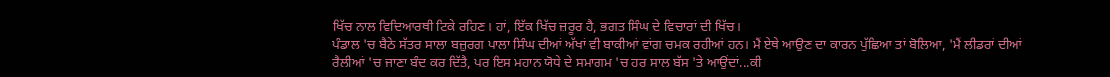ਖਿੱਚ ਨਾਲ ਵਿਦਿਆਰਥੀ ਟਿਕੇ ਰਹਿਣ। ਹਾਂ, ਇੱਕ ਖਿੱਚ ਜ਼ਰੂਰ ਹੈ, ਭਗਤ ਸਿੰਘ ਦੇ ਵਿਚਾਰਾਂ ਦੀ ਖਿੱਚ।
ਪੰਡਾਲ 'ਚ ਬੈਠੇ ਸੱਤਰ ਸਾਲਾ ਬਜ਼ੁਰਗ ਪਾਲਾ ਸਿੰਘ ਦੀਆਂ ਅੱਖਾਂ ਵੀ ਬਾਕੀਆਂ ਵਾਂਗ ਚਮਕ ਰਹੀਆਂ ਹਨ। ਮੈਂ ਏਥੇ ਆਉਣ ਦਾ ਕਾਰਨ ਪੁੱਛਿਆ ਤਾਂ ਬੋਲਿਆ, 'ਮੈਂ ਲੀਡਰਾਂ ਦੀਆਂ ਰੈਲੀਆਂ 'ਚ ਜਾਣਾ ਬੰਦ ਕਰ ਦਿੱਤੈ, ਪਰ ਇਸ ਮਹਾਨ ਯੋਧੇ ਦੇ ਸਮਾਗਮ 'ਚ ਹਰ ਸਾਲ ਬੱਸ 'ਤੇ ਆਉਂਦਾਂ...ਕੀ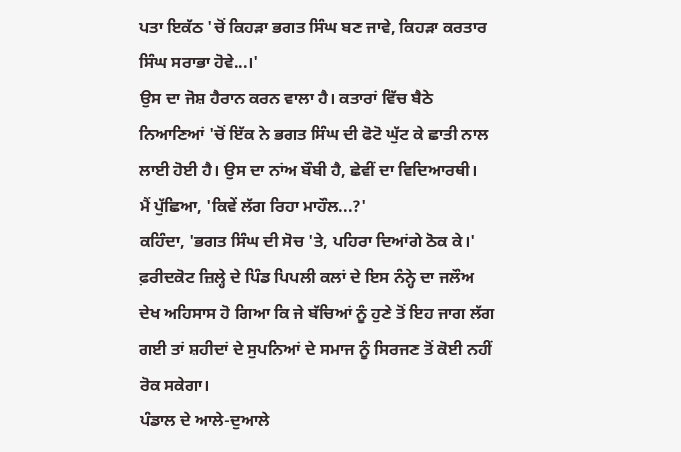ਪਤਾ ਇਕੱਠ 'ਚੋਂ ਕਿਹੜਾ ਭਗਤ ਸਿੰਘ ਬਣ ਜਾਵੇ, ਕਿਹੜਾ ਕਰਤਾਰ ਸਿੰਘ ਸਰਾਭਾ ਹੋਵੇ...।'
ਉਸ ਦਾ ਜੋਸ਼ ਹੈਰਾਨ ਕਰਨ ਵਾਲਾ ਹੈ। ਕਤਾਰਾਂ ਵਿੱਚ ਬੈਠੇ ਨਿਆਣਿਆਂ 'ਚੋਂ ਇੱਕ ਨੇ ਭਗਤ ਸਿੰਘ ਦੀ ਫੋਟੋ ਘੁੱਟ ਕੇ ਛਾਤੀ ਨਾਲ ਲਾਈ ਹੋਈ ਹੈ। ਉਸ ਦਾ ਨਾਂਅ ਬੌਬੀ ਹੈ, ਛੇਵੀਂ ਦਾ ਵਿਦਿਆਰਥੀ।
ਮੈਂ ਪੁੱਛਿਆ, 'ਕਿਵੇਂ ਲੱਗ ਰਿਹਾ ਮਾਹੌਲ...?'
ਕਹਿੰਦਾ, 'ਭਗਤ ਸਿੰਘ ਦੀ ਸੋਚ 'ਤੇ, ਪਹਿਰਾ ਦਿਆਂਗੇ ਠੋਕ ਕੇ।'
ਫ਼ਰੀਦਕੋਟ ਜ਼ਿਲ੍ਹੇ ਦੇ ਪਿੰਡ ਪਿਪਲੀ ਕਲਾਂ ਦੇ ਇਸ ਨੰਨ੍ਹੇ ਦਾ ਜਲੌਅ ਦੇਖ ਅਹਿਸਾਸ ਹੋ ਗਿਆ ਕਿ ਜੇ ਬੱਚਿਆਂ ਨੂੰ ਹੁਣੇ ਤੋਂ ਇਹ ਜਾਗ ਲੱਗ ਗਈ ਤਾਂ ਸ਼ਹੀਦਾਂ ਦੇ ਸੁਪਨਿਆਂ ਦੇ ਸਮਾਜ ਨੂੰ ਸਿਰਜਣ ਤੋਂ ਕੋਈ ਨਹੀਂ ਰੋਕ ਸਕੇਗਾ।
ਪੰਡਾਲ ਦੇ ਆਲੇ-ਦੁਆਲੇ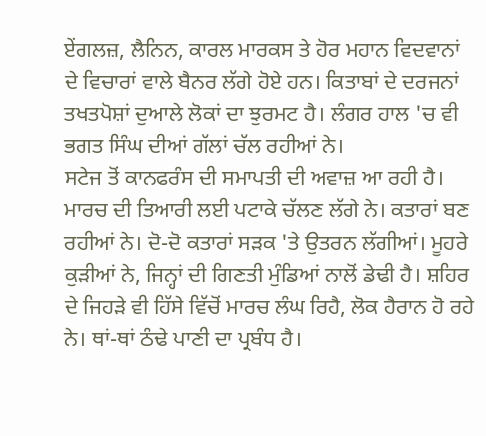ਏਂਗਲਜ਼, ਲੈਨਿਨ, ਕਾਰਲ ਮਾਰਕਸ ਤੇ ਹੋਰ ਮਹਾਨ ਵਿਦਵਾਨਾਂ ਦੇ ਵਿਚਾਰਾਂ ਵਾਲੇ ਬੈਨਰ ਲੱਗੇ ਹੋਏ ਹਨ। ਕਿਤਾਬਾਂ ਦੇ ਦਰਜਨਾਂ ਤਖਤਪੋਸ਼ਾਂ ਦੁਆਲੇ ਲੋਕਾਂ ਦਾ ਝੁਰਮਟ ਹੈ। ਲੰਗਰ ਹਾਲ 'ਚ ਵੀ ਭਗਤ ਸਿੰਘ ਦੀਆਂ ਗੱਲਾਂ ਚੱਲ ਰਹੀਆਂ ਨੇ।
ਸਟੇਜ ਤੋਂ ਕਾਨਫਰੰਸ ਦੀ ਸਮਾਪਤੀ ਦੀ ਅਵਾਜ਼ ਆ ਰਹੀ ਹੈ। ਮਾਰਚ ਦੀ ਤਿਆਰੀ ਲਈ ਪਟਾਕੇ ਚੱਲਣ ਲੱਗੇ ਨੇ। ਕਤਾਰਾਂ ਬਣ ਰਹੀਆਂ ਨੇ। ਦੋ-ਦੋ ਕਤਾਰਾਂ ਸੜਕ 'ਤੇ ਉਤਰਨ ਲੱਗੀਆਂ। ਮੂਹਰੇ ਕੁੜੀਆਂ ਨੇ, ਜਿਨ੍ਹਾਂ ਦੀ ਗਿਣਤੀ ਮੁੰਡਿਆਂ ਨਾਲੋਂ ਡੇਢੀ ਹੈ। ਸ਼ਹਿਰ ਦੇ ਜਿਹੜੇ ਵੀ ਹਿੱਸੇ ਵਿੱਚੋਂ ਮਾਰਚ ਲੰਘ ਰਿਹੈ, ਲੋਕ ਹੈਰਾਨ ਹੋ ਰਹੇ ਨੇ। ਥਾਂ-ਥਾਂ ਠੰਢੇ ਪਾਣੀ ਦਾ ਪ੍ਰਬੰਧ ਹੈ।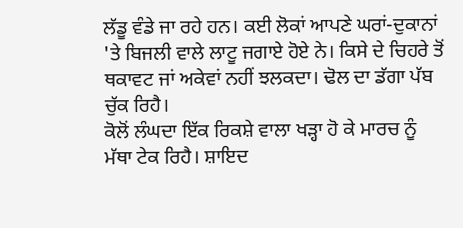ਲੱਡੂ ਵੰਡੇ ਜਾ ਰਹੇ ਹਨ। ਕਈ ਲੋਕਾਂ ਆਪਣੇ ਘਰਾਂ-ਦੁਕਾਨਾਂ 'ਤੇ ਬਿਜਲੀ ਵਾਲੇ ਲਾਟੂ ਜਗਾਏ ਹੋਏ ਨੇ। ਕਿਸੇ ਦੇ ਚਿਹਰੇ ਤੋਂ ਥਕਾਵਟ ਜਾਂ ਅਕੇਵਾਂ ਨਹੀਂ ਝਲਕਦਾ। ਢੋਲ ਦਾ ਡੱਗਾ ਪੱਬ ਚੁੱਕ ਰਿਹੈ।
ਕੋਲੋਂ ਲੰਘਦਾ ਇੱਕ ਰਿਕਸ਼ੇ ਵਾਲਾ ਖੜ੍ਹਾ ਹੋ ਕੇ ਮਾਰਚ ਨੂੰ ਮੱਥਾ ਟੇਕ ਰਿਹੈ। ਸ਼ਾਇਦ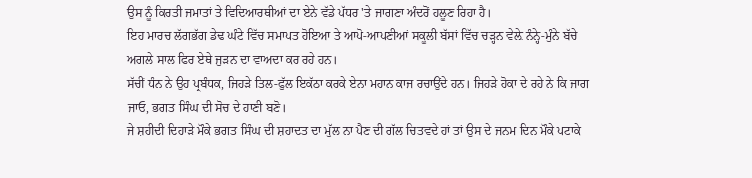ਉਸ ਨੂੰ ਕਿਰਤੀ ਜਮਾਤਾਂ ਤੇ ਵਿਦਿਆਰਥੀਆਂ ਦਾ ਏਨੇ ਵੱਡੇ ਪੱਧਰ 'ਤੇ ਜਾਗਣਾ ਅੰਦਰੋਂ ਹਲੂਣ ਰਿਹਾ ਹੈ।
ਇਹ ਮਾਰਚ ਲੱਗਭੱਗ ਡੇਢ ਘੰਟੇ ਵਿੱਚ ਸਮਾਪਤ ਹੋਇਆ ਤੇ ਆਪੋ-ਆਪਣੀਆਂ ਸਕੂਲੀ ਬੱਸਾਂ ਵਿੱਚ ਚੜ੍ਹਨ ਵੇਲ਼ੇ ਨੰਨ੍ਹੇ-ਮੁੰਨੇ ਬੱਚੇ ਅਗਲੇ ਸਾਲ ਫਿਰ ਏਥੇ ਜੁੜਨ ਦਾ ਵਾਅਦਾ ਕਰ ਰਹੇ ਹਨ।
ਸੱਚੀਂ ਧੰਨ ਨੇ ਉਹ ਪ੍ਰਬੰਧਕ, ਜਿਹੜੇ ਤਿਲ-ਫੁੱਲ ਇਕੱਠਾ ਕਰਕੇ ਏਨਾ ਮਹਾਨ ਕਾਜ ਰਚਾਉਂਦੇ ਹਨ। ਜਿਹੜੇ ਹੋਕਾ ਦੇ ਰਹੇ ਨੇ ਕਿ ਜਾਗ ਜਾਓ, ਭਗਤ ਸਿੰਘ ਦੀ ਸੋਚ ਦੇ ਹਾਣੀ ਬਣੋ।
ਜੇ ਸ਼ਹੀਦੀ ਦਿਹਾੜੇ ਮੌਕੇ ਭਗਤ ਸਿੰਘ ਦੀ ਸ਼ਹਾਦਤ ਦਾ ਮੁੱਲ ਨਾ ਪੈਣ ਦੀ ਗੱਲ ਚਿਤਵਦੇ ਹਾਂ ਤਾਂ ਉਸ ਦੇ ਜਨਮ ਦਿਨ ਮੌਕੇ ਪਟਾਕੇ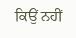ਕਿਉਂ ਨਹੀਂ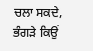ਚਲਾ ਸਕਦੇ, ਭੰਗੜੇ ਕਿਉਂ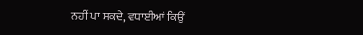ਨਹੀਂ ਪਾ ਸਕਦੇ, ਵਧਾਈਆਂ ਕਿਉਂ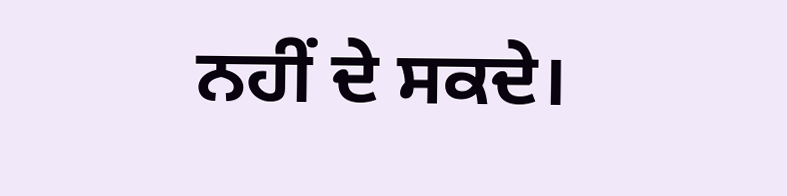ਨਹੀਂ ਦੇ ਸਕਦੇ।